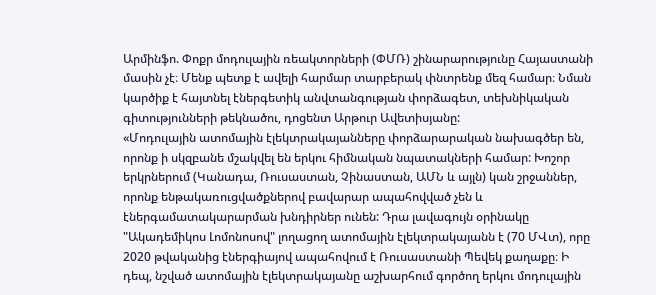Արմինֆո. Փոքր մոդուլային ռեակտորների (ՓՄՌ) շինարարությունը Հայաստանի մասին չէ։ Մենք պետք է ավելի հարմար տարբերակ փնտրենք մեզ համար։ Նման կարծիք է հայտնել էներգետիկ անվտանգության փորձագետ, տեխնիկական գիտությունների թեկնածու, դոցենտ Արթուր Ավետիսյանը:
«Մոդուլային ատոմային էլեկտրակայանները փորձարարական նախագծեր են, որոնք ի սկզբանե մշակվել են երկու հիմնական նպատակների համար: Խոշոր երկրներում (Կանադա, Ռուսաստան, Չինաստան, ԱՄՆ և այլն) կան շրջաններ, որոնք ենթակառուցվածքներով բավարար ապահովված չեն և էներգամատակարարման խնդիրներ ունեն: Դրա լավագույն օրինակը "Ակադեմիկոս Լոմոնոսով" լողացող ատոմային էլեկտրակայանն է (70 ՄՎտ), որը 2020 թվականից էներգիայով ապահովում է Ռուսաստանի Պեվեկ քաղաքը։ Ի դեպ, նշված ատոմային էլեկտրակայանը աշխարհում գործող երկու մոդուլային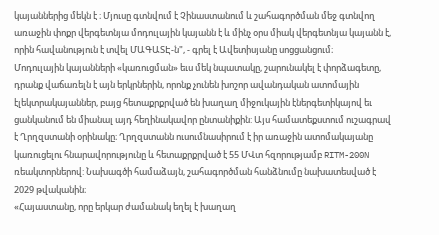կայաններից մեկն է ։ Մյուսը գտնվում է Չինաստանում և շահագործման մեջ գտնվող առաջին փոքր վերգետնյա մոդուլային կայանն է և մինչ օրս միակ վերգետնյա կայանն է, որին հավանություն է տվել ՄԱԳԱՏԷ-ն", - գրել է Ավետիսյանը սոցցանցում։
Մոդուլային կայանների «կառուցման» եւս մեկ նպատակը, շարունակել է փորձագետը, դրանք վաճառելն է այն երկրներին, որոնք չունեն խոշոր ավանդական ատոմային էլեկտրակայաններ, բայց հետաքրքրված են խաղաղ միջուկային էներգետիկայով եւ ցանկանում են միանալ այդ հեղինակավոր ընտանիքին: Այս համատեքստում ուշագրավ է Ղրղզստանի օրինակը։ Ղրղզստանն ուսումնասիրում է իր առաջին ատոմակայանը կառուցելու հնարավորությունը և հետաքրքրված է 55 ՄՎտ հզորությամբ RITM-200N ռեակտորներով: Նախագծի համաձայն, շահագործման հանձնումը նախատեսված է 2029 թվականին։
«Հայաստանը, որը երկար ժամանակ եղել է խաղաղ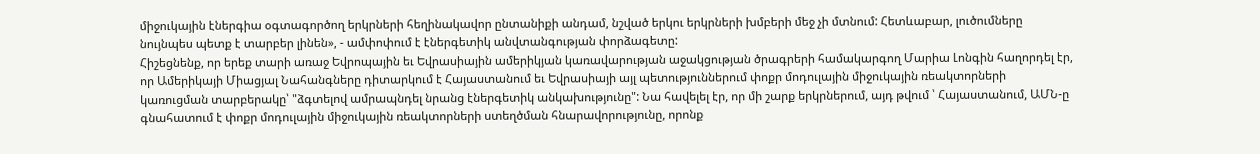միջուկային էներգիա օգտագործող երկրների հեղինակավոր ընտանիքի անդամ, նշված երկու երկրների խմբերի մեջ չի մտնում: Հետևաբար, լուծումները նույնպես պետք է տարբեր լինեն», - ամփոփում է էներգետիկ անվտանգության փորձագետը:
Հիշեցնենք, որ երեք տարի առաջ Եվրոպային եւ Եվրասիային ամերիկյան կառավարության աջակցության ծրագրերի համակարգող Մարիա Լոնգին հաղորդել էր, որ Ամերիկայի Միացյալ Նահանգները դիտարկում է Հայաստանում եւ Եվրասիայի այլ պետություններում փոքր մոդուլային միջուկային ռեակտորների կառուցման տարբերակը՝ "ձգտելով ամրապնդել նրանց էներգետիկ անկախությունը": Նա հավելել էր, որ մի շարք երկրներում, այդ թվում ՝ Հայաստանում, ԱՄՆ-ը գնահատում է փոքր մոդուլային միջուկային ռեակտորների ստեղծման հնարավորությունը, որոնք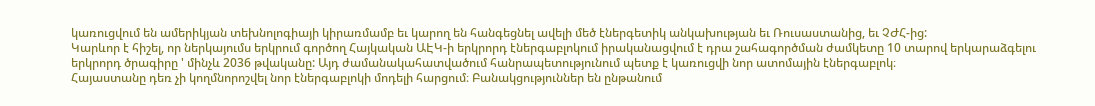կառուցվում են ամերիկյան տեխնոլոգիայի կիրառմամբ եւ կարող են հանգեցնել ավելի մեծ էներգետիկ անկախության եւ Ռուսաստանից, եւ ՉԺՀ-ից:
Կարևոր է հիշել, որ ներկայումս երկրում գործող Հայկական ԱԷԿ-ի երկրորդ էներգաբլոկում իրականացվում է դրա շահագործման ժամկետը 10 տարով երկարաձգելու երկրորդ ծրագիրը ' մինչև 2036 թվականը: Այդ ժամանակահատվածում հանրապետությունում պետք է կառուցվի նոր ատոմային էներգաբլոկ։
Հայաստանը դեռ չի կողմնորոշվել նոր էներգաբլոկի մոդելի հարցում։ Բանակցություններ են ընթանում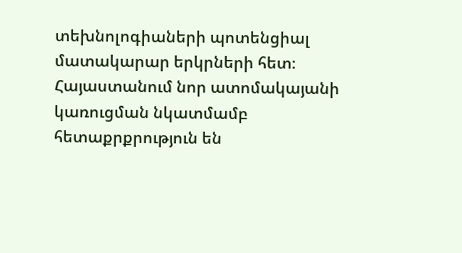տեխնոլոգիաների պոտենցիալ մատակարար երկրների հետ։ Հայաստանում նոր ատոմակայանի կառուցման նկատմամբ հետաքրքրություն են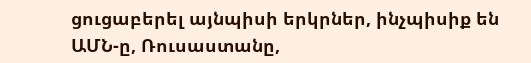ցուցաբերել այնպիսի երկրներ, ինչպիսիք են ԱՄՆ-ը, Ռուսաստանը,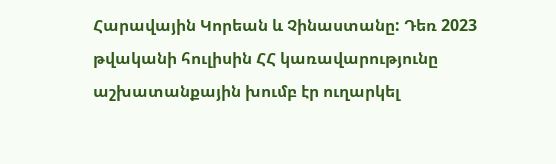Հարավային Կորեան և Չինաստանը: Դեռ 2023 թվականի հուլիսին ՀՀ կառավարությունը աշխատանքային խումբ էր ուղարկել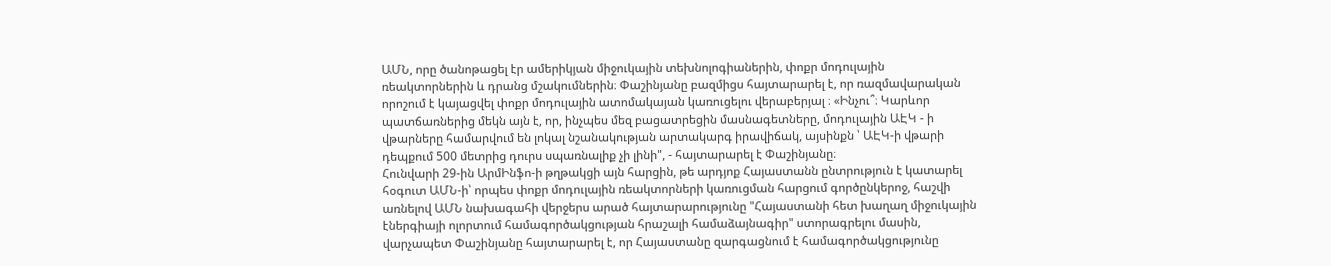ԱՄՆ, որը ծանոթացել էր ամերիկյան միջուկային տեխնոլոգիաներին, փոքր մոդուլային ռեակտորներին և դրանց մշակումներին։ Փաշինյանը բազմիցս հայտարարել է, որ ռազմավարական որոշում է կայացվել փոքր մոդուլային ատոմակայան կառուցելու վերաբերյալ ։ «Ինչու՞։ Կարևոր պատճառներից մեկն այն է, որ, ինչպես մեզ բացատրեցին մասնագետները, մոդուլային ԱԷԿ - ի վթարները համարվում են լոկալ նշանակության արտակարգ իրավիճակ, այսինքն ՝ ԱԷԿ-ի վթարի դեպքում 500 մետրից դուրս սպառնալիք չի լինի", - հայտարարել է Փաշինյանը։
Հունվարի 29-ին ԱրմԻնֆո-ի թղթակցի այն հարցին, թե արդյոք Հայաստանն ընտրություն է կատարել հօգուտ ԱՄՆ-ի՝ որպես փոքր մոդուլային ռեակտորների կառուցման հարցում գործընկերոջ, հաշվի առնելով ԱՄՆ նախագահի վերջերս արած հայտարարությունը "Հայաստանի հետ խաղաղ միջուկային էներգիայի ոլորտում համագործակցության հրաշալի համաձայնագիր" ստորագրելու մասին, վարչապետ Փաշինյանը հայտարարել է, որ Հայաստանը զարգացնում է համագործակցությունը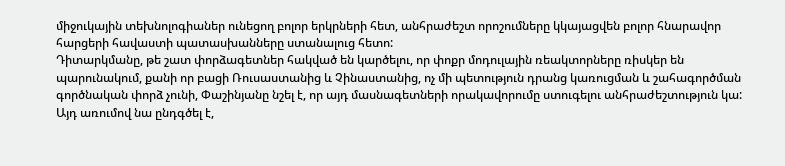միջուկային տեխնոլոգիաներ ունեցող բոլոր երկրների հետ, անհրաժեշտ որոշումները կկայացվեն բոլոր հնարավոր հարցերի հավաստի պատասխանները ստանալուց հետո:
Դիտարկմանը, թե շատ փորձագետներ հակված են կարծելու, որ փոքր մոդուլային ռեակտորները ռիսկեր են պարունակում, քանի որ բացի Ռուսաստանից և Չինաստանից, ոչ մի պետություն դրանց կառուցման և շահագործման գործնական փորձ չունի, Փաշինյանը նշել է, որ այդ մասնագետների որակավորումը ստուգելու անհրաժեշտություն կա: Այդ առումով նա ընդգծել է,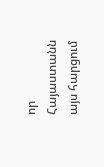որ Հայաստանն այս հարցում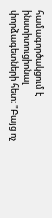համագործակցում է ինստիտուցիոնալ փորձագետների հետ։ "Բայց ոչ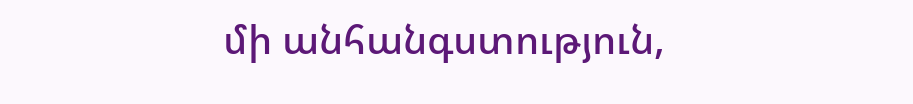մի անհանգստություն,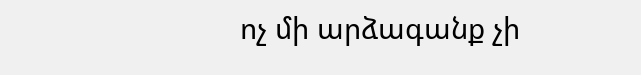ոչ մի արձագանք չի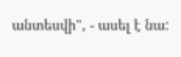անտեսվի", - ասել է նա: